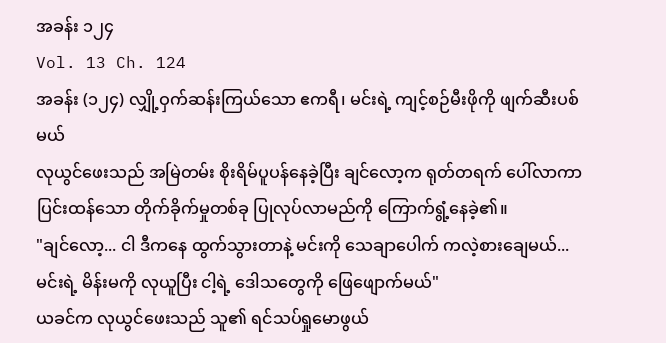အခန်း ၁၂၄
Vol. 13 Ch. 124
အခန်း (၁၂၄) လျှို့ဝှက်ဆန်းကြယ်သော ဧကရီ၊ မင်းရဲ့ ကျင့်စဉ်မီးဖိုကို ဖျက်ဆီးပစ်မယ်
လုယွင်ဖေးသည် အမြဲတမ်း စိုးရိမ်ပူပန်နေခဲ့ပြီး ချင်လော့က ရုတ်တရက် ပေါ်လာကာ ပြင်းထန်သော တိုက်ခိုက်မှုတစ်ခု ပြုလုပ်လာမည်ကို ကြောက်ရွံ့နေခဲ့၏။
"ချင်လော့... ငါ ဒီကနေ ထွက်သွားတာနဲ့ မင်းကို သေချာပေါက် ကလဲ့စားချေမယ်... မင်းရဲ့ မိန်းမကို လုယူပြီး ငါ့ရဲ့ ဒေါသတွေကို ဖြေဖျောက်မယ်"
ယခင်က လုယွင်ဖေးသည် သူ၏ ရင်သပ်ရှုမောဖွယ်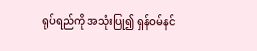ရုပ်ရည်ကို အသုံးပြု၍ ရှန်ဝမ်နင်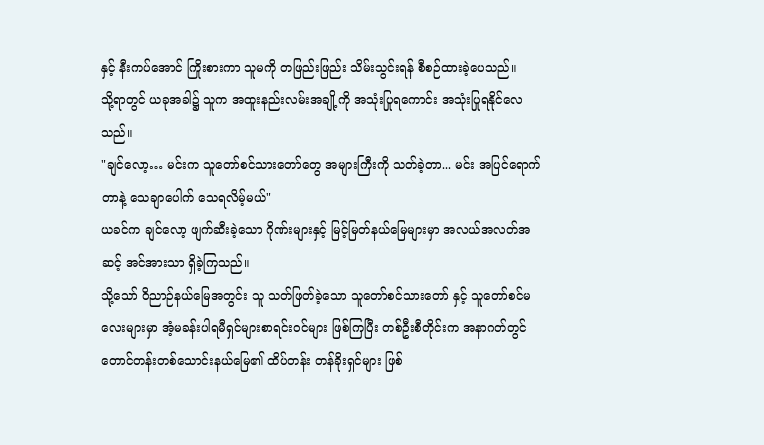နှင့် နီးကပ်အောင် ကြိုးစားကာ သူမကို တဖြည်းဖြည်း သိမ်းသွင်းရန် စီစဉ်ထားခဲ့ပေသည်။
သို့ရာတွင် ယခုအခါ၌ သူက အထူးနည်းလမ်းအချို့ကို အသုံးပြုရကောင်း အသုံးပြုရနိုင်လေသည်။
"ချင်လော့… မင်းက သူတော်စင်သားတော်တွေ အများကြီးကို သတ်ခဲ့တာ... မင်း အပြင်ရောက်တာနဲ့ သေချာပေါက် သေရလိမ့်မယ်"
ယခင်က ချင်လော့ ဖျက်ဆီးခဲ့သော ဂိုဏ်းများနှင့် မြင့်မြတ်နယ်မြေများမှာ အလယ်အလတ်အဆင့် အင်အားသာ ရှိခဲ့ကြသည်။
သို့သော် ဝိညာဉ်နယ်မြေအတွင်း သူ သတ်ဖြတ်ခဲ့သော သူတော်စင်သားတော် နှင့် သူတော်စင်မလေးများမှာ အံ့မခန်းပါရမီရှင်များစာရင်းဝင်များ ဖြစ်ကြပြီး တစ်ဦးစီတိုင်းက အနာဂတ်တွင် တောင်တန်းတစ်သောင်းနယ်မြေ၏ ထိပ်တန်း တန်ခိုးရှင်များ ဖြစ်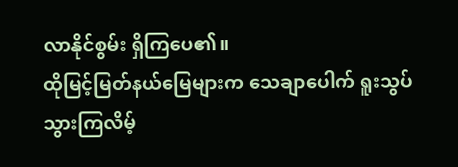လာနိုင်စွမ်း ရှိကြပေ၏။
ထိုမြင့်မြတ်နယ်မြေများက သေချာပေါက် ရူးသွပ်သွားကြလိမ့်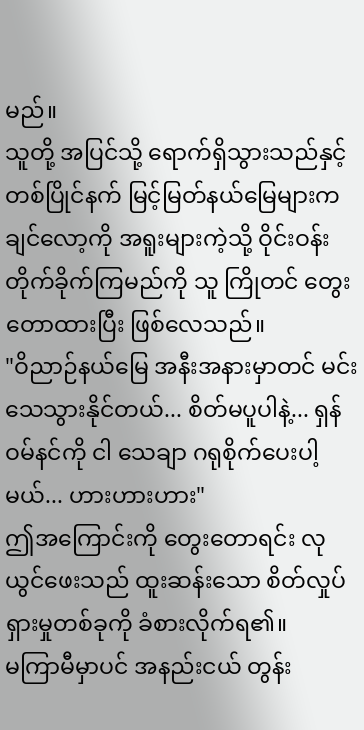မည်။
သူတို့ အပြင်သို့ ရောက်ရှိသွားသည်နှင့် တစ်ပြိုင်နက် မြင့်မြတ်နယ်မြေများက ချင်လော့ကို အရူးများကဲ့သို့ ဝိုင်းဝန်းတိုက်ခိုက်ကြမည်ကို သူ ကြိုတင် တွေးတောထားပြီး ဖြစ်လေသည်။
"ဝိညာဉ်နယ်မြေ အနီးအနားမှာတင် မင်း သေသွားနိုင်တယ်... စိတ်မပူပါနဲ့... ရှန်ဝမ်နင်ကို ငါ သေချာ ဂရုစိုက်ပေးပါ့မယ်... ဟားဟားဟား"
ဤအကြောင်းကို တွေးတောရင်း လုယွင်ဖေးသည် ထူးဆန်းသော စိတ်လှုပ်ရှားမှုတစ်ခုကို ခံစားလိုက်ရ၏။
မကြာမီမှာပင် အနည်းငယ် တွန်း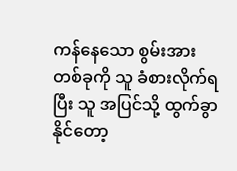ကန်နေသော စွမ်းအားတစ်ခုကို သူ ခံစားလိုက်ရပြီး သူ အပြင်သို့ ထွက်ခွာနိုင်တော့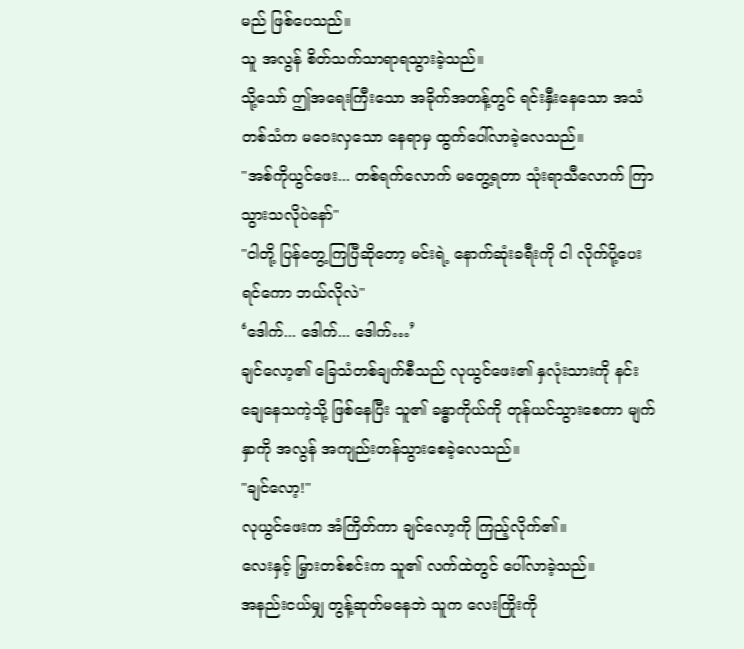မည် ဖြစ်ပေသည်။
သူ အလွန် စိတ်သက်သာရာရသွားခဲ့သည်။
သို့သော် ဤအရေးကြီးသော အခိုက်အတန့်တွင် ရင်းနှီးနေသော အသံတစ်သံက မဝေးလှသော နေရာမှ ထွက်ပေါ်လာခဲ့လေသည်။
"အစ်ကိုယွင်ဖေး... တစ်ရက်လောက် မတွေ့ရတာ သုံးရာသီလောက် ကြာသွားသလိုပဲနော်"
"ငါတို့ ပြန်တွေ့ကြပြီဆိုတော့ မင်းရဲ့ နောက်ဆုံးခရီးကို ငါ လိုက်ပို့ပေးရင်ကော ဘယ်လိုလဲ"
‘ဒေါက်... ဒေါက်... ဒေါက်…’
ချင်လော့၏ ခြေသံတစ်ချက်စီသည် လုယွင်ဖေး၏ နှလုံးသားကို နင်းချေနေသကဲ့သို့ ဖြစ်နေပြီး သူ၏ ခန္ဓာကိုယ်ကို တုန်ယင်သွားစေကာ မျက်နှာကို အလွန် အကျည်းတန်သွားစေခဲ့လေသည်။
"ချင်လော့!"
လုယွင်ဖေးက အံကြိတ်ကာ ချင်လော့ကို ကြည့်လိုက်၏။
လေးနှင့် မြှားတစ်စင်းက သူ၏ လက်ထဲတွင် ပေါ်လာခဲ့သည်။
အနည်းငယ်မျှ တွန့်ဆုတ်မနေဘဲ သူက လေးကြိုးကို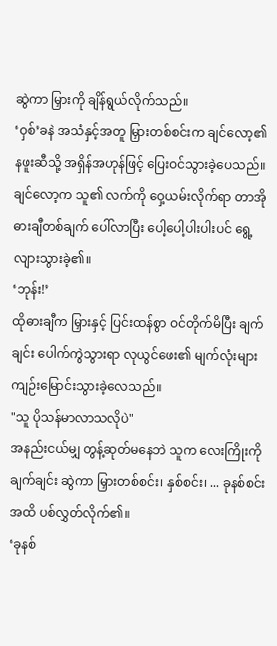ဆွဲကာ မြှားကို ချိန်ရွယ်လိုက်သည်။
‘ဝှစ်’ခနဲ အသံနှင့်အတူ မြှားတစ်စင်းက ချင်လော့၏ နဖူးဆီသို့ အရှိန်အဟုန်ဖြင့် ပြေးဝင်သွားခဲ့ပေသည်။
ချင်လော့က သူ၏ လက်ကို ဝှေ့ယမ်းလိုက်ရာ တာအိုဓားချီတစ်ချက် ပေါ်လာပြီး ပေါ့ပေါ့ပါးပါးပင် ရွေ့လျားသွားခဲ့၏။
‘ဘုန်း!’
ထိုဓားချီက မြှားနှင့် ပြင်းထန်စွာ ဝင်တိုက်မိပြီး ချက်ချင်း ပေါက်ကွဲသွားရာ လုယွင်ဖေး၏ မျက်လုံးများ ကျဉ်းမြောင်းသွားခဲ့လေသည်။
"သူ ပိုသန်မာလာသလိုပဲ"
အနည်းငယ်မျှ တွန့်ဆုတ်မနေဘဲ သူက လေးကြိုးကို ချက်ချင်း ဆွဲကာ မြှားတစ်စင်း၊ နှစ်စင်း၊ ... ခုနစ်စင်းအထိ ပစ်လွှတ်လိုက်၏။
‘ခုနစ်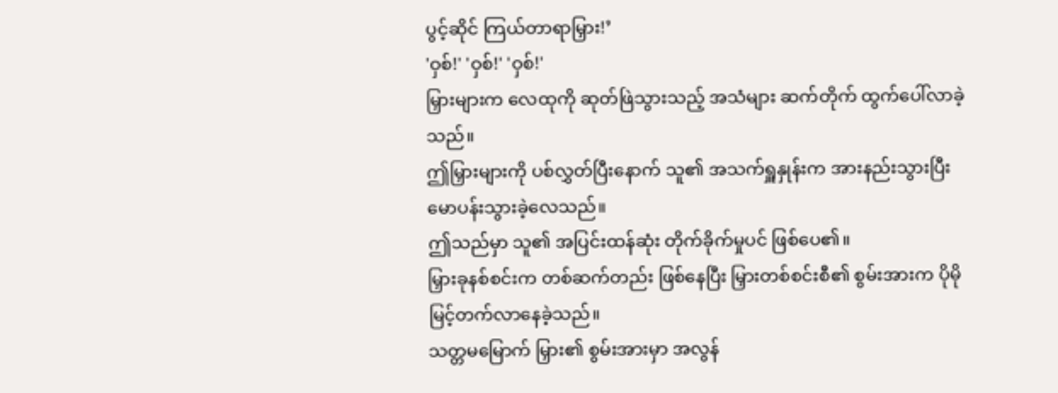ပွင့်ဆိုင် ကြယ်တာရာမြှား!’
'ဝှစ်!' 'ဝှစ်!' 'ဝှစ်!'
မြှားများက လေထုကို ဆုတ်ဖြဲသွားသည့် အသံများ ဆက်တိုက် ထွက်ပေါ်လာခဲ့သည်။
ဤမြှားများကို ပစ်လွှတ်ပြီးနောက် သူ၏ အသက်ရှူနှုန်းက အားနည်းသွားပြီး မောပန်းသွားခဲ့လေသည်။
ဤသည်မှာ သူ၏ အပြင်းထန်ဆုံး တိုက်ခိုက်မှုပင် ဖြစ်ပေ၏။
မြှားခုနစ်စင်းက တစ်ဆက်တည်း ဖြစ်နေပြီး မြှားတစ်စင်းစီ၏ စွမ်းအားက ပိုမို မြင့်တက်လာနေခဲ့သည်။
သတ္တမမြောက် မြှား၏ စွမ်းအားမှာ အလွန်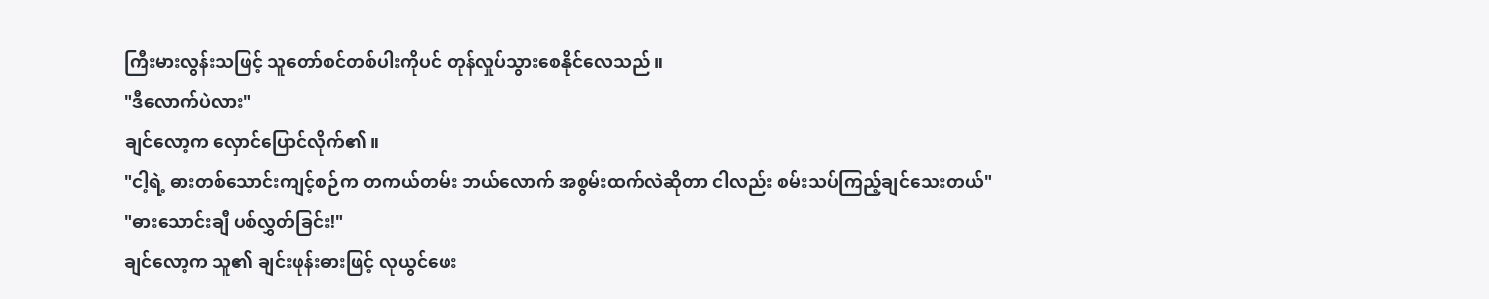ကြီးမားလွန်းသဖြင့် သူတော်စင်တစ်ပါးကိုပင် တုန်လှုပ်သွားစေနိုင်လေသည်။
"ဒီလောက်ပဲလား"
ချင်လော့က လှောင်ပြောင်လိုက်၏။
"ငါ့ရဲ့ ဓားတစ်သောင်းကျင့်စဉ်က တကယ်တမ်း ဘယ်လောက် အစွမ်းထက်လဲဆိုတာ ငါလည်း စမ်းသပ်ကြည့်ချင်သေးတယ်"
"ဓားသောင်းချီ ပစ်လွှတ်ခြင်း!"
ချင်လော့က သူ၏ ချင်းဖုန်းဓားဖြင့် လုယွင်ဖေး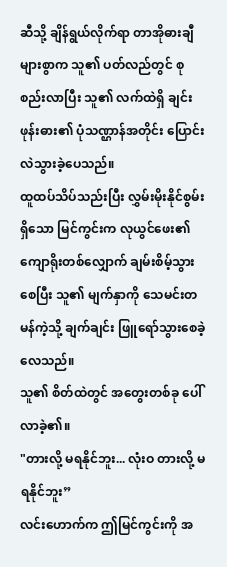ဆီသို့ ချိန်ရွယ်လိုက်ရာ တာအိုဓားချီများစွာက သူ၏ ပတ်လည်တွင် စုစည်းလာပြီး သူ၏ လက်ထဲရှိ ချင်းဖုန်းဓား၏ ပုံသဏ္ဌာန်အတိုင်း ပြောင်းလဲသွားခဲ့ပေသည်။
ထူထပ်သိပ်သည်းပြီး လွှမ်းမိုးနိုင်စွမ်းရှိသော မြင်ကွင်းက လုယွင်ဖေး၏ ကျောရိုးတစ်လျှောက် ချမ်းစိမ့်သွားစေပြီး သူ၏ မျက်နှာကို သေမင်းတမန်ကဲ့သို့ ချက်ချင်း ဖြူရော်သွားစေခဲ့လေသည်။
သူ၏ စိတ်ထဲတွင် အတွေးတစ်ခု ပေါ်လာခဲ့၏။
"တားလို့ မရနိုင်ဘူး... လုံးဝ တားလို့ မရနိုင်ဘူး”
လင်းဟောက်က ဤမြင်ကွင်းကို အ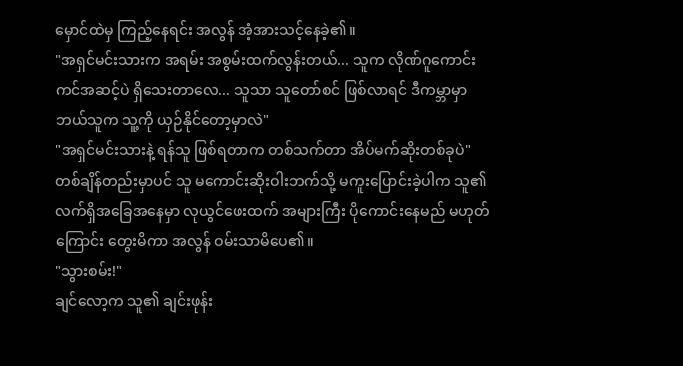မှောင်ထဲမှ ကြည့်နေရင်း အလွန် အံ့အားသင့်နေခဲ့၏။
"အရှင်မင်းသားက အရမ်း အစွမ်းထက်လွန်းတယ်... သူက လိုဏ်ဂူကောင်းကင်အဆင့်ပဲ ရှိသေးတာလေ... သူသာ သူတော်စင် ဖြစ်လာရင် ဒီကမ္ဘာမှာ ဘယ်သူက သူ့ကို ယှဉ်နိုင်တော့မှာလဲ"
"အရှင်မင်းသားနဲ့ ရန်သူ ဖြစ်ရတာက တစ်သက်တာ အိပ်မက်ဆိုးတစ်ခုပဲ"
တစ်ချိန်တည်းမှာပင် သူ မကောင်းဆိုးဝါးဘက်သို့ မကူးပြောင်းခဲ့ပါက သူ၏ လက်ရှိအခြေအနေမှာ လုယွင်ဖေးထက် အများကြီး ပိုကောင်းနေမည် မဟုတ်ကြောင်း တွေးမိကာ အလွန် ဝမ်းသာမိပေ၏။
"သွားစမ်း!"
ချင်လော့က သူ၏ ချင်းဖုန်း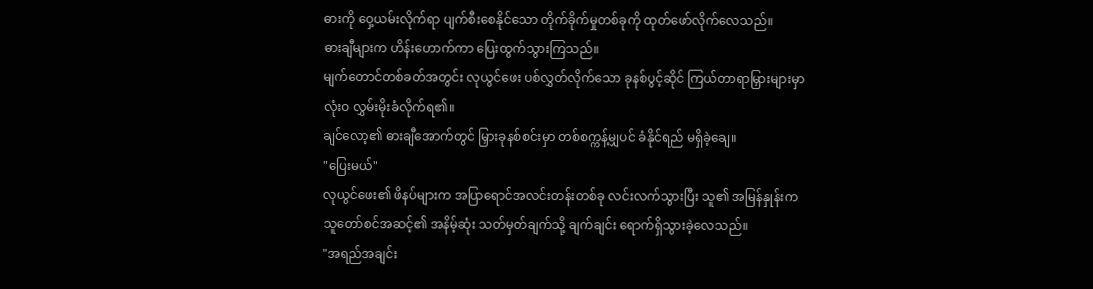ဓားကို ဝှေ့ယမ်းလိုက်ရာ ပျက်စီးစေနိုင်သော တိုက်ခိုက်မှုတစ်ခုကို ထုတ်ဖော်လိုက်လေသည်။
ဓားချီများက ဟိန်းဟောက်ကာ ပြေးထွက်သွားကြသည်။
မျက်တောင်တစ်ခတ်အတွင်း လုယွင်ဖေး ပစ်လွှတ်လိုက်သော ခုနစ်ပွင့်ဆိုင် ကြယ်တာရာမြှားများမှာ လုံးဝ လွှမ်းမိုးခံလိုက်ရ၏။
ချင်လော့၏ ဓားချီအောက်တွင် မြှားခုနစ်စင်းမှာ တစ်စက္ကန့်မျှပင် ခံနိုင်ရည် မရှိခဲ့ချေ။
"ပြေးမယ်"
လုယွင်ဖေး၏ ဖိနပ်များက အပြာရောင်အလင်းတန်းတစ်ခု လင်းလက်သွားပြီး သူ၏ အမြန်နှုန်းက သူတော်စင်အဆင့်၏ အနိမ့်ဆုံး သတ်မှတ်ချက်သို့ ချက်ချင်း ရောက်ရှိသွားခဲ့လေသည်။
"အရည်အချင်း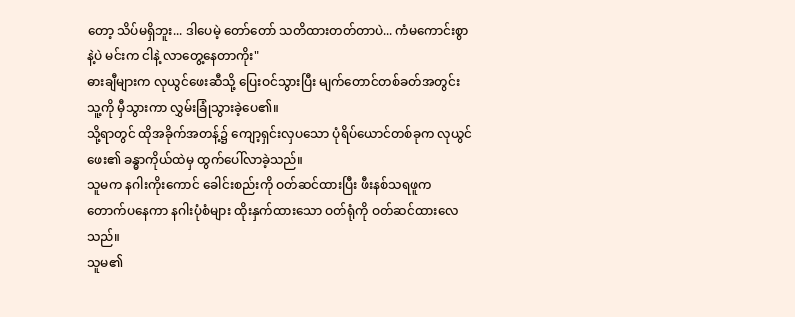တော့ သိပ်မရှိဘူး... ဒါပေမဲ့ တော်တော် သတိထားတတ်တာပဲ... ကံမကောင်းစွာနဲ့ပဲ မင်းက ငါနဲ့ လာတွေ့နေတာကိုး"
ဓားချီများက လုယွင်ဖေးဆီသို့ ပြေးဝင်သွားပြီး မျက်တောင်တစ်ခတ်အတွင်း သူ့ကို မှီသွားကာ လွှမ်းခြုံသွားခဲ့ပေ၏။
သို့ရာတွင် ထိုအခိုက်အတန့်၌ ကျော့ရှင်းလှပသော ပုံရိပ်ယောင်တစ်ခုက လုယွင်ဖေး၏ ခန္ဓာကိုယ်ထဲမှ ထွက်ပေါ်လာခဲ့သည်။
သူမက နဂါးကိုးကောင် ခေါင်းစည်းကို ဝတ်ဆင်ထားပြီး ဖီးနစ်သရဖူက တောက်ပနေကာ နဂါးပုံစံများ ထိုးနှက်ထားသော ဝတ်ရုံကို ဝတ်ဆင်ထားလေသည်။
သူမ၏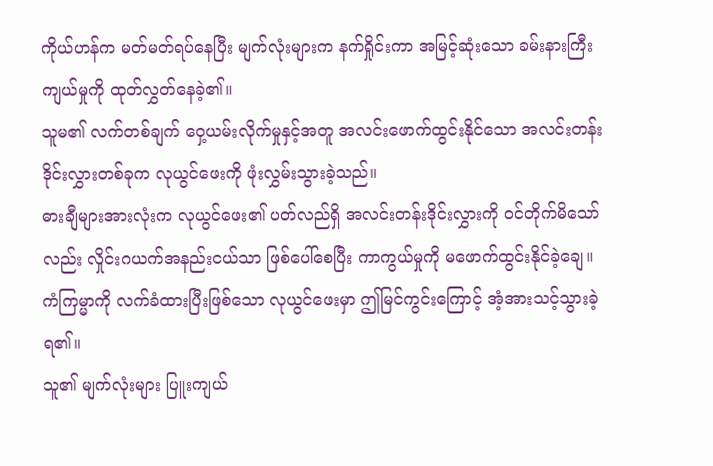ကိုယ်ဟန်က မတ်မတ်ရပ်နေပြီး မျက်လုံးများက နက်ရှိုင်းကာ အမြင့်ဆုံးသော ခမ်းနားကြီးကျယ်မှုကို ထုတ်လွှတ်နေခဲ့၏။
သူမ၏ လက်တစ်ချက် ဝှေ့ယမ်းလိုက်မှုနှင့်အတူ အလင်းဖောက်ထွင်းနိုင်သော အလင်းတန်းဒိုင်းလွှားတစ်ခုက လုယွင်ဖေးကို ဖုံးလွှမ်းသွားခဲ့သည်။
ဓားချီများအားလုံးက လုယွင်ဖေး၏ ပတ်လည်ရှိ အလင်းတန်းဒိုင်းလွှားကို ဝင်တိုက်မိသော်လည်း လှိုင်းဂယက်အနည်းငယ်သာ ဖြစ်ပေါ်စေပြီး ကာကွယ်မှုကို မဖောက်ထွင်းနိုင်ခဲ့ချေ။
ကံကြမ္မာကို လက်ခံထားပြီးဖြစ်သော လုယွင်ဖေးမှာ ဤမြင်ကွင်းကြောင့် အံ့အားသင့်သွားခဲ့ရ၏။
သူ၏ မျက်လုံးများ ပြူးကျယ်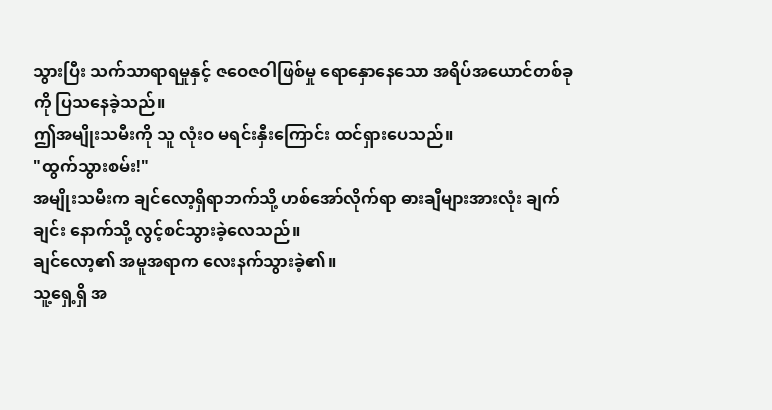သွားပြီး သက်သာရာရမှုနှင့် ဇဝေဇဝါဖြစ်မှု ရောနှောနေသော အရိပ်အယောင်တစ်ခုကို ပြသနေခဲ့သည်။
ဤအမျိုးသမီးကို သူ လုံးဝ မရင်းနှီးကြောင်း ထင်ရှားပေသည်။
"ထွက်သွားစမ်း!"
အမျိုးသမီးက ချင်လော့ရှိရာဘက်သို့ ဟစ်အော်လိုက်ရာ ဓားချီများအားလုံး ချက်ချင်း နောက်သို့ လွင့်စင်သွားခဲ့လေသည်။
ချင်လော့၏ အမူအရာက လေးနက်သွားခဲ့၏။
သူ့ရှေ့ရှိ အ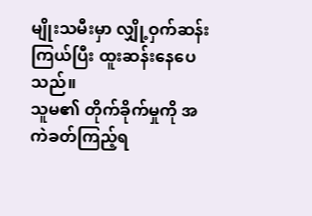မျိုးသမီးမှာ လျှို့ဝှက်ဆန်းကြယ်ပြီး ထူးဆန်းနေပေသည်။
သူမ၏ တိုက်ခိုက်မှုကို အကဲခတ်ကြည့်ရ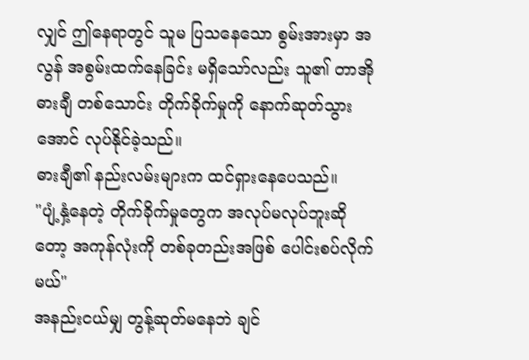လျှင် ဤနေရာတွင် သူမ ပြသနေသော စွမ်းအားမှာ အလွန် အစွမ်းထက်နေခြင်း မရှိသော်လည်း သူ၏ တာအိုဓားချီ တစ်သောင်း တိုက်ခိုက်မှုကို နောက်ဆုတ်သွားအောင် လုပ်နိုင်ခဲ့သည်။
ဓားချီ၏ နည်းလမ်းများက ထင်ရှားနေပေသည်။
"ပျံ့နှံ့နေတဲ့ တိုက်ခိုက်မှုတွေက အလုပ်မလုပ်ဘူးဆိုတော့ အကုန်လုံးကို တစ်ခုတည်းအဖြစ် ပေါင်းစပ်လိုက်မယ်"
အနည်းငယ်မျှ တွန့်ဆုတ်မနေဘဲ ချင်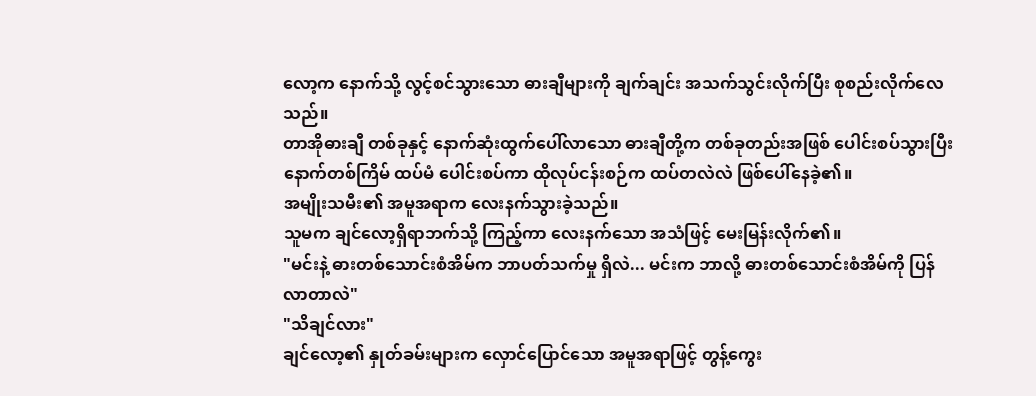လော့က နောက်သို့ လွင့်စင်သွားသော ဓားချီများကို ချက်ချင်း အသက်သွင်းလိုက်ပြီး စုစည်းလိုက်လေသည်။
တာအိုဓားချီ တစ်ခုနှင့် နောက်ဆုံးထွက်ပေါ်လာသော ဓားချီတို့က တစ်ခုတည်းအဖြစ် ပေါင်းစပ်သွားပြီး နောက်တစ်ကြိမ် ထပ်မံ ပေါင်းစပ်ကာ ထိုလုပ်ငန်းစဉ်က ထပ်တလဲလဲ ဖြစ်ပေါ်နေခဲ့၏။
အမျိုးသမီး၏ အမူအရာက လေးနက်သွားခဲ့သည်။
သူမက ချင်လော့ရှိရာဘက်သို့ ကြည့်ကာ လေးနက်သော အသံဖြင့် မေးမြန်းလိုက်၏။
"မင်းနဲ့ ဓားတစ်သောင်းစံအိမ်က ဘာပတ်သက်မှု ရှိလဲ... မင်းက ဘာလို့ ဓားတစ်သောင်းစံအိမ်ကို ပြန်လာတာလဲ"
"သိချင်လား"
ချင်လော့၏ နှုတ်ခမ်းများက လှောင်ပြောင်သော အမူအရာဖြင့် တွန့်ကွေး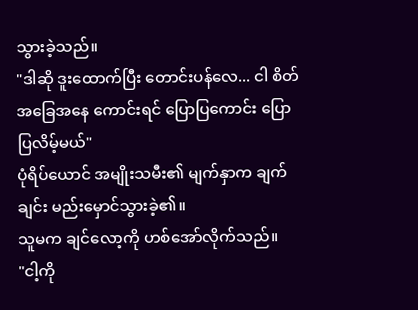သွားခဲ့သည်။
"ဒါဆို ဒူးထောက်ပြီး တောင်းပန်လေ... ငါ စိတ်အခြေအနေ ကောင်းရင် ပြောပြကောင်း ပြောပြလိမ့်မယ်"
ပုံရိပ်ယောင် အမျိုးသမီး၏ မျက်နှာက ချက်ချင်း မည်းမှောင်သွားခဲ့၏။
သူမက ချင်လော့ကို ဟစ်အော်လိုက်သည်။
"ငါ့ကို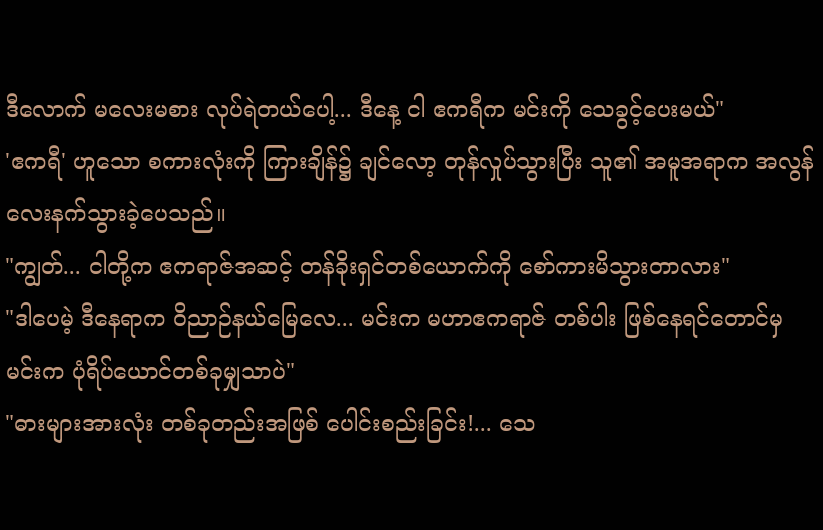ဒီလောက် မလေးမစား လုပ်ရဲတယ်ပေါ့... ဒီနေ့ ငါ ဧကရီက မင်းကို သေခွင့်ပေးမယ်"
'ဧကရီ' ဟူသော စကားလုံးကို ကြားချိန်၌ ချင်လော့ တုန်လှုပ်သွားပြီး သူ၏ အမူအရာက အလွန် လေးနက်သွားခဲ့ပေသည်။
"ကျွတ်... ငါတို့က ဧကရာဇ်အဆင့် တန်ခိုးရှင်တစ်ယောက်ကို စော်ကားမိသွားတာလား"
"ဒါပေမဲ့ ဒီနေရာက ဝိညာဉ်နယ်မြေလေ... မင်းက မဟာဧကရာဇ် တစ်ပါး ဖြစ်နေရင်တောင်မှ မင်းက ပုံရိပ်ယောင်တစ်ခုမျှသာပဲ"
"ဓားများအားလုံး တစ်ခုတည်းအဖြစ် ပေါင်းစည်းခြင်း!... သေ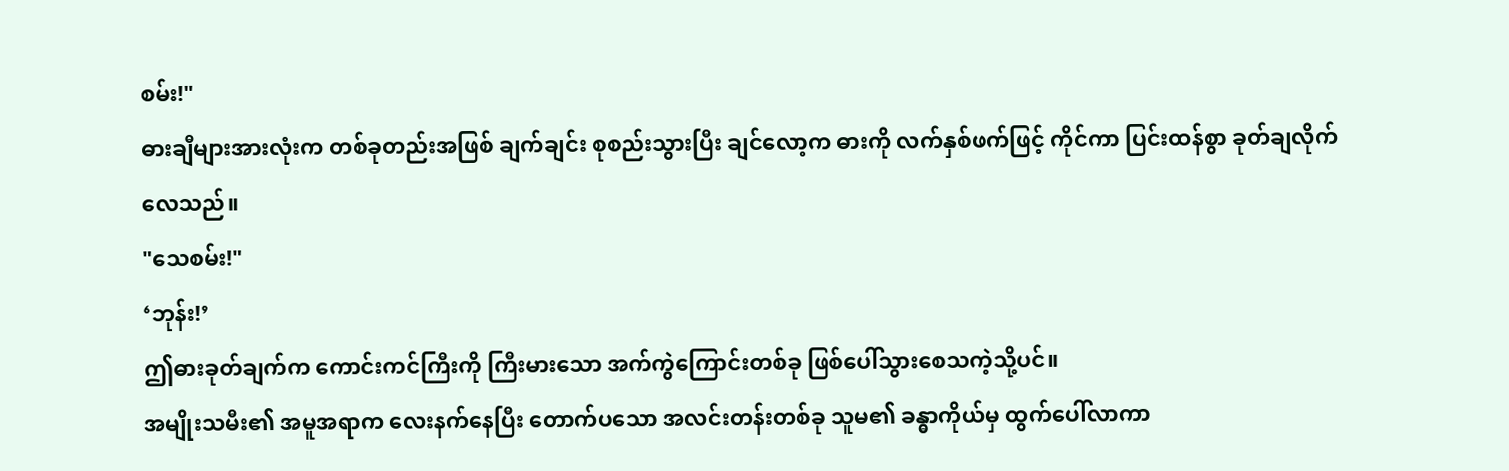စမ်း!"
ဓားချီများအားလုံးက တစ်ခုတည်းအဖြစ် ချက်ချင်း စုစည်းသွားပြီး ချင်လော့က ဓားကို လက်နှစ်ဖက်ဖြင့် ကိုင်ကာ ပြင်းထန်စွာ ခုတ်ချလိုက်လေသည်။
"သေစမ်း!"
‘ဘုန်း!’
ဤဓားခုတ်ချက်က ကောင်းကင်ကြီးကို ကြီးမားသော အက်ကွဲကြောင်းတစ်ခု ဖြစ်ပေါ်သွားစေသကဲ့သို့ပင်။
အမျိုးသမီး၏ အမူအရာက လေးနက်နေပြီး တောက်ပသော အလင်းတန်းတစ်ခု သူမ၏ ခန္ဓာကိုယ်မှ ထွက်ပေါ်လာကာ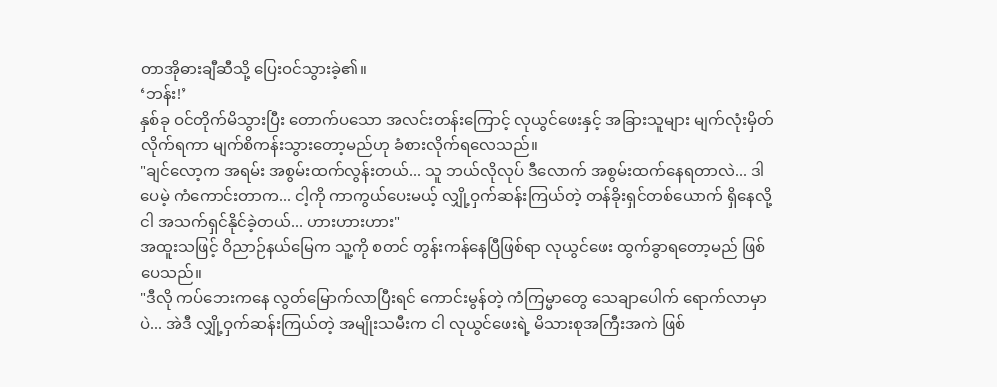တာအိုဓားချီဆီသို့ ပြေးဝင်သွားခဲ့၏။
‘ဘန်း!’
နှစ်ခု ဝင်တိုက်မိသွားပြီး တောက်ပသော အလင်းတန်းကြောင့် လုယွင်ဖေးနှင့် အခြားသူများ မျက်လုံးမှိတ်လိုက်ရကာ မျက်စိကန်းသွားတော့မည်ဟု ခံစားလိုက်ရလေသည်။
"ချင်လော့က အရမ်း အစွမ်းထက်လွန်းတယ်... သူ ဘယ်လိုလုပ် ဒီလောက် အစွမ်းထက်နေရတာလဲ... ဒါပေမဲ့ ကံကောင်းတာက... ငါ့ကို ကာကွယ်ပေးမယ့် လျှို့ဝှက်ဆန်းကြယ်တဲ့ တန်ခိုးရှင်တစ်ယောက် ရှိနေလို့ ငါ အသက်ရှင်နိုင်ခဲ့တယ်... ဟားဟားဟား"
အထူးသဖြင့် ဝိညာဉ်နယ်မြေက သူ့ကို စတင် တွန်းကန်နေပြီဖြစ်ရာ လုယွင်ဖေး ထွက်ခွာရတော့မည် ဖြစ်ပေသည်။
"ဒီလို ကပ်ဘေးကနေ လွတ်မြောက်လာပြီးရင် ကောင်းမွန်တဲ့ ကံကြမ္မာတွေ သေချာပေါက် ရောက်လာမှာပဲ... အဲဒီ လျှို့ဝှက်ဆန်းကြယ်တဲ့ အမျိုးသမီးက ငါ လုယွင်ဖေးရဲ့ မိသားစုအကြီးအကဲ ဖြစ်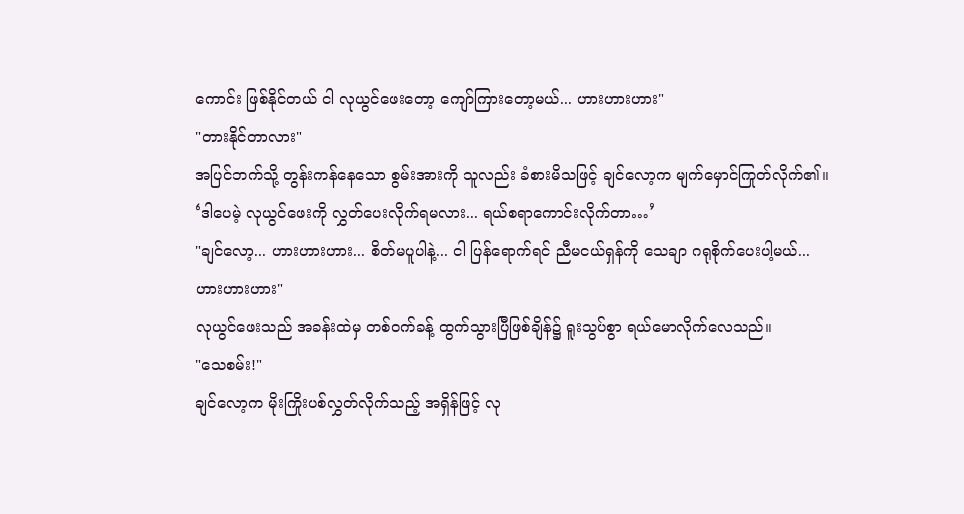ကောင်း ဖြစ်နိုင်တယ် ငါ လုယွင်ဖေးတော့ ကျော်ကြားတော့မယ်... ဟားဟားဟား"
"တားနိုင်တာလား"
အပြင်ဘက်သို့ တွန်းကန်နေသော စွမ်းအားကို သူလည်း ခံစားမိသဖြင့် ချင်လော့က မျက်မှောင်ကြုတ်လိုက်၏။
‘ဒါပေမဲ့ လုယွင်ဖေးကို လွှတ်ပေးလိုက်ရမလား... ရယ်စရာကောင်းလိုက်တာ…’
"ချင်လော့... ဟားဟားဟား... စိတ်မပူပါနဲ့... ငါ ပြန်ရောက်ရင် ညီမငယ်ရှန်ကို သေချာ ဂရုစိုက်ပေးပါ့မယ်... ဟားဟားဟား"
လုယွင်ဖေးသည် အခန်းထဲမှ တစ်ဝက်ခန့် ထွက်သွားပြီဖြစ်ချိန်၌ ရူးသွပ်စွာ ရယ်မောလိုက်လေသည်။
"သေစမ်း!"
ချင်လော့က မိုးကြိုးပစ်လွှတ်လိုက်သည့် အရှိန်ဖြင့် လု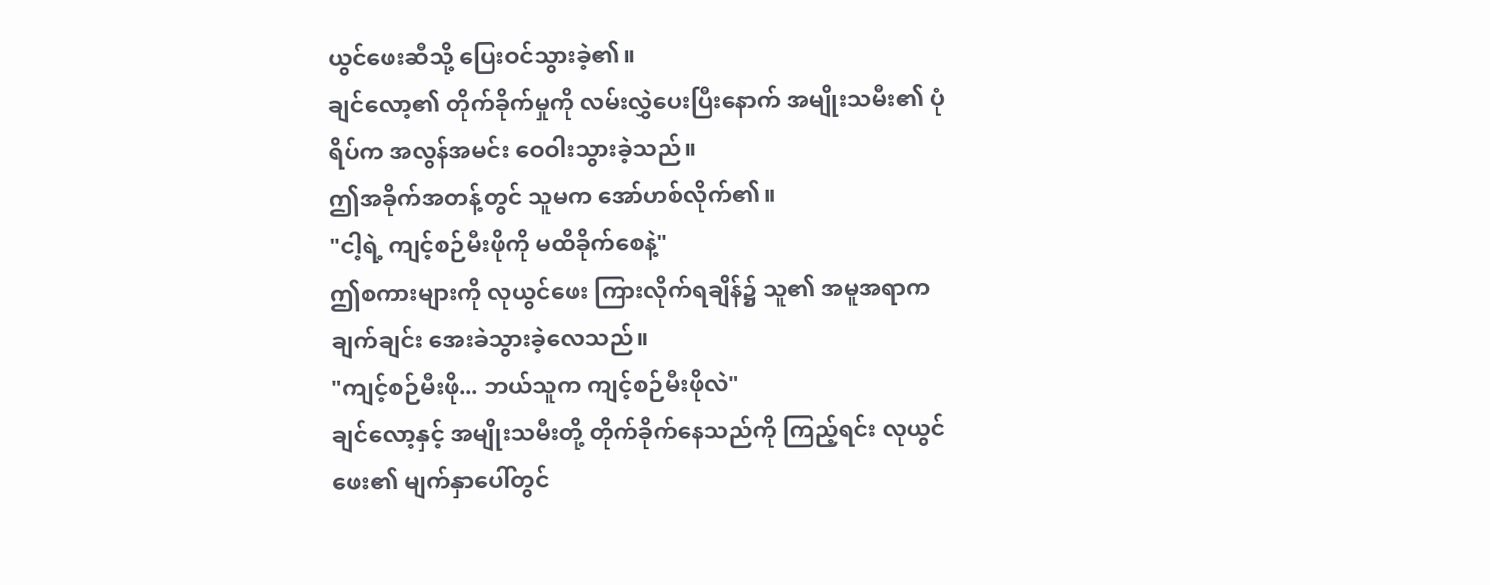ယွင်ဖေးဆီသို့ ပြေးဝင်သွားခဲ့၏။
ချင်လော့၏ တိုက်ခိုက်မှုကို လမ်းလွှဲပေးပြီးနောက် အမျိုးသမီး၏ ပုံရိပ်က အလွန်အမင်း ဝေဝါးသွားခဲ့သည်။
ဤအခိုက်အတန့်တွင် သူမက အော်ဟစ်လိုက်၏။
"ငါ့ရဲ့ ကျင့်စဉ်မီးဖိုကို မထိခိုက်စေနဲ့"
ဤစကားများကို လုယွင်ဖေး ကြားလိုက်ရချိန်၌ သူ၏ အမူအရာက ချက်ချင်း အေးခဲသွားခဲ့လေသည်။
"ကျင့်စဉ်မီးဖို... ဘယ်သူက ကျင့်စဉ်မီးဖိုလဲ"
ချင်လော့နှင့် အမျိုးသမီးတို့ တိုက်ခိုက်နေသည်ကို ကြည့်ရင်း လုယွင်ဖေး၏ မျက်နှာပေါ်တွင်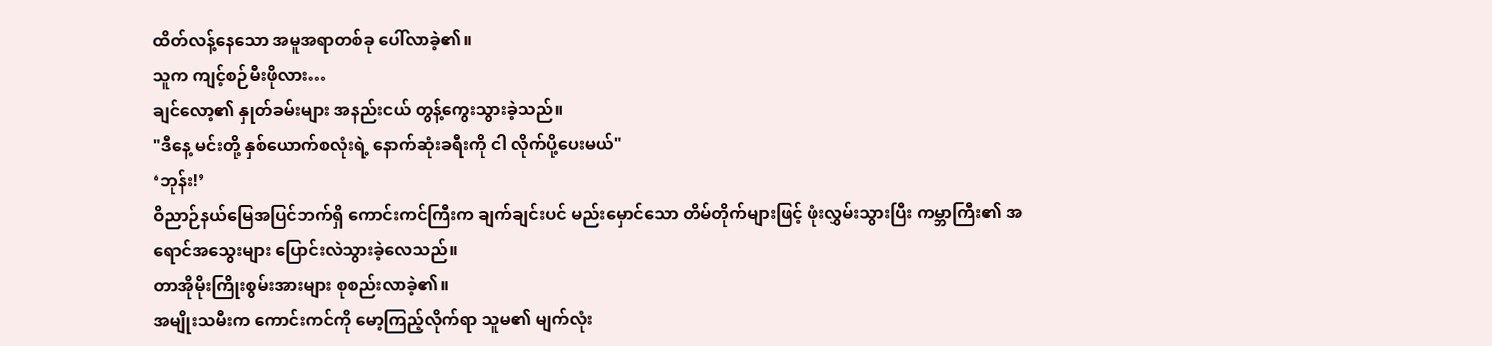ထိတ်လန့်နေသော အမူအရာတစ်ခု ပေါ်လာခဲ့၏။
သူက ကျင့်စဉ်မီးဖိုလား…
ချင်လော့၏ နှုတ်ခမ်းများ အနည်းငယ် တွန့်ကွေးသွားခဲ့သည်။
"ဒီနေ့ မင်းတို့ နှစ်ယောက်စလုံးရဲ့ နောက်ဆုံးခရီးကို ငါ လိုက်ပို့ပေးမယ်"
‘ဘုန်း!’
ဝိညာဉ်နယ်မြေအပြင်ဘက်ရှိ ကောင်းကင်ကြီးက ချက်ချင်းပင် မည်းမှောင်သော တိမ်တိုက်များဖြင့် ဖုံးလွှမ်းသွားပြီး ကမ္ဘာကြီး၏ အရောင်အသွေးများ ပြောင်းလဲသွားခဲ့လေသည်။
တာအိုမိုးကြိုးစွမ်းအားများ စုစည်းလာခဲ့၏။
အမျိုးသမီးက ကောင်းကင်ကို မော့ကြည့်လိုက်ရာ သူမ၏ မျက်လုံး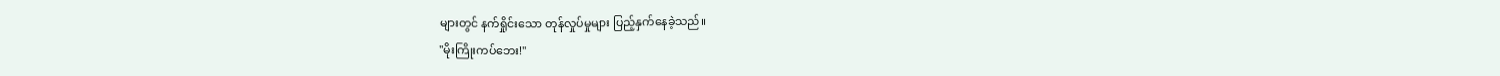များတွင် နက်ရှိုင်းသော တုန်လှုပ်မှုများ ပြည့်နှက်နေခဲ့သည်။
"မိုးကြိုးကပ်ဘေး!"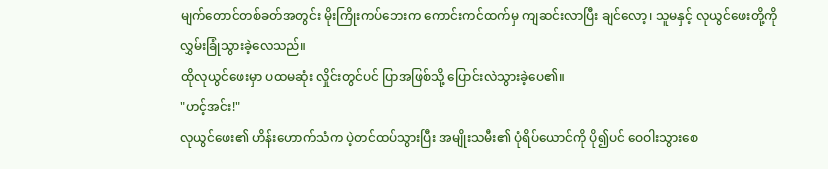မျက်တောင်တစ်ခတ်အတွင်း မိုးကြိုးကပ်ဘေးက ကောင်းကင်ထက်မှ ကျဆင်းလာပြီး ချင်လော့၊ သူမနှင့် လုယွင်ဖေးတို့ကို လွှမ်းခြုံသွားခဲ့လေသည်။
ထိုလုယွင်ဖေးမှာ ပထမဆုံး လှိုင်းတွင်ပင် ပြာအဖြစ်သို့ ပြောင်းလဲသွားခဲ့ပေ၏။
"ဟင့်အင်း!"
လုယွင်ဖေး၏ ဟိန်းဟောက်သံက ပဲ့တင်ထပ်သွားပြီး အမျိုးသမီး၏ ပုံရိပ်ယောင်ကို ပို၍ပင် ဝေဝါးသွားစေ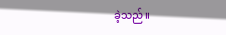ခဲ့သည်။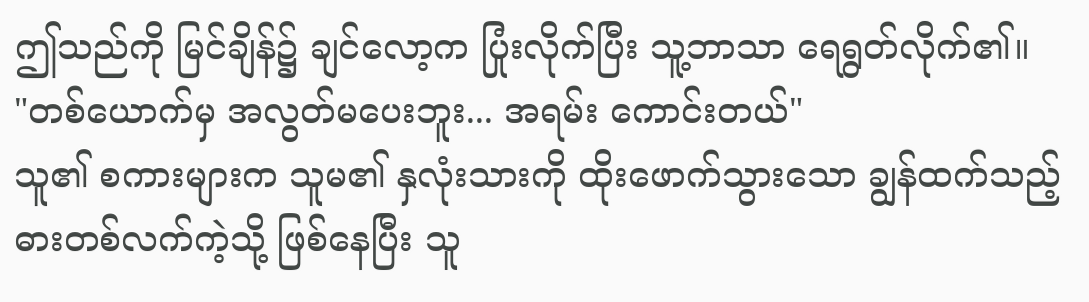ဤသည်ကို မြင်ချိန်၌ ချင်လော့က ပြုံးလိုက်ပြီး သူ့ဘာသာ ရေရွတ်လိုက်၏။
"တစ်ယောက်မှ အလွတ်မပေးဘူး... အရမ်း ကောင်းတယ်"
သူ၏ စကားများက သူမ၏ နှလုံးသားကို ထိုးဖောက်သွားသော ချွန်ထက်သည့် ဓားတစ်လက်ကဲ့သို့ ဖြစ်နေပြီး သူ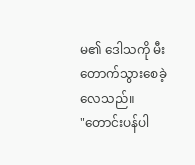မ၏ ဒေါသကို မီးတောက်သွားစေခဲ့လေသည်။
"တောင်းပန်ပါ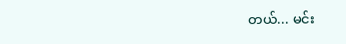တယ်... မင်း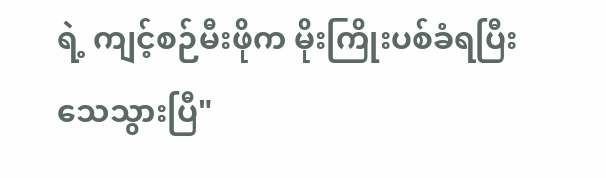ရဲ့ ကျင့်စဉ်မီးဖိုက မိုးကြိုးပစ်ခံရပြီး သေသွားပြီ"